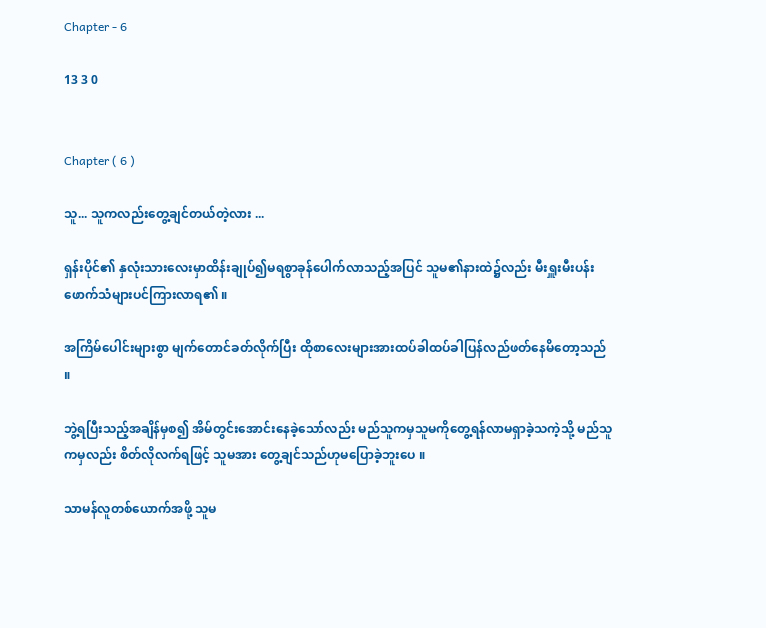Chapter - 6

13 3 0


Chapter ( 6 )

သူ... သူကလည်းတွေ့ချင်တယ်တဲ့လား ...

ရှန်းပိုင်၏ နှလုံးသားလေးမှာထိန်းချုပ်၍မရစွာခုန်ပေါက်လာသည့်အပြင် သူမ၏နားထဲ၌လည်း မီးရှူးမီးပန်းဖောက်သံများပင်ကြားလာရ၏ ။

အကြိမ်ပေါင်းများစွာ မျက်တောင်ခတ်လိုက်ပြီး ထိုစာလေးများအားထပ်ခါထပ်ခါပြန်လည်ဖတ်နေမိတော့သည် ။

ဘွဲ့ရပြီးသည့်အချိန်မှစ၍ အိမ်တွင်းအောင်းနေခဲ့သော်လည်း မည်သူကမှသူမကိုတွေ့ရန်လာမရှာခဲ့သကဲ့သို့ မည်သူကမှလည်း စိတ်လိုလက်ရဖြင့် သူမအား တွေ့ချင်သည်ဟုမပြောခဲ့ဘူးပေ ။

သာမန်လူတစ်ယောက်အဖို့ သူမ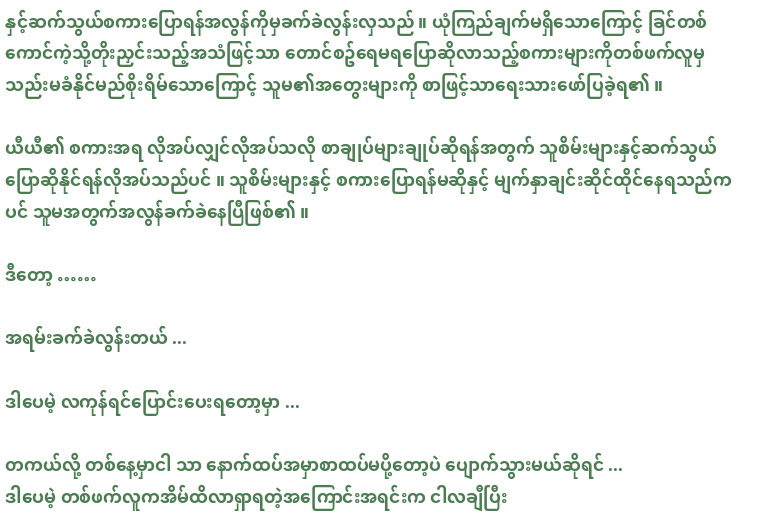နှင့်ဆက်သွယ်စကားပြောရန်အလွန်ကိုမှခက်ခဲလွန်းလှသည်။ ယုံကြည်ချက်မရှိသောကြောင့် ခြင်တစ်ကောင်ကဲ့သို့တိုးညှင်းသည့်အသံဖြင့်သာ တောင်စဥ်ရေမရပြောဆိုလာသည့်စကားများကိုတစ်ဖက်လူမှ သည်းမခံနိုင်မည်စိုးရိမ်သောကြောင့် သူမ၏အတွေးများကို စာဖြင့်သာရေးသားဖော်ပြခဲ့ရ၏ ။

ယီယီ၏ စကားအရ လိုအပ်လျှင်လိုအပ်သလို စာချုပ်များချုပ်ဆိုရန်အတွက် သူစိမ်းများနှင့်ဆက်သွယ်ပြောဆိုနိုင်ရန်လိုအပ်သည်ပင် ။ သူစိမ်းများနှင့် စကားပြောရန်မဆိုနှင့် မျက်နှာချင်းဆိုင်ထိုင်နေရသည်ကပင် သူမအတွက်အလွန်ခက်ခဲနေပြီဖြစ်၏ ။

ဒီတော့ ……

အရမ်းခက်ခဲလွန်းတယ် ...

ဒါပေမဲ့ လကုန်ရင်ပြောင်းပေးရတော့မှာ ...

တကယ်လို့ တစ်နေ့မှာငါ သာ နောက်ထပ်အမှာစာထပ်မပို့တော့ပဲ ပျောက်သွားမယ်ဆိုရင် ...
ဒါပေမဲ့ တစ်ဖက်လူကအိမ်ထိလာရှာရတဲ့အကြောင်းအရင်းက ငါလချီပြီး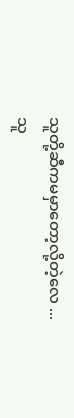သူတို့ဆီကမမှာတော့လို့တဲ့လေ ...
သူ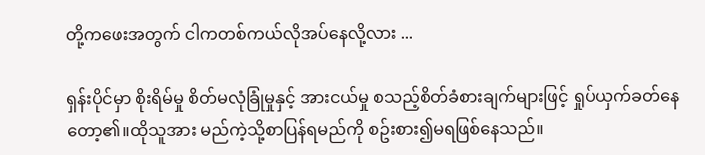တို့ကဖေးအတွက် ငါကတစ်ကယ်လိုအပ်နေလို့လား ...

ရှန်းပိုင်မှာ စိုးရိမ်မှု စိတ်မလုံခြုံမှုနှင့် အားငယ်မှု စသည့်စိတ်ခံစားချက်များဖြင့် ရှုပ်ယှက်ခတ်နေတော့၏။ထိုသူအား မည်ကဲ့သို့စာပြန်ရမည်ကို စဥ်းစား၍မရဖြစ်နေသည်။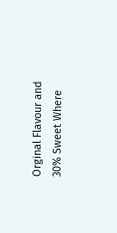Orginal Flavour and 30% Sweet Where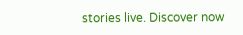stories live. Discover now